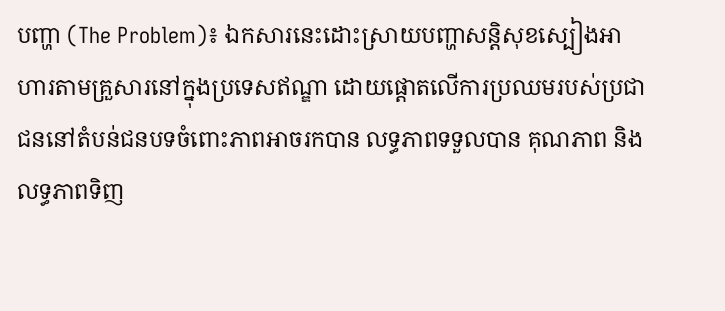បញ្ហា (The Problem)៖ ឯកសារនេះដោះស្រាយបញ្ហាសន្តិសុខស្បៀងអាហារតាមគ្រួសារនៅក្នុងប្រទេសឥណ្ឌា ដោយផ្តោតលើការប្រឈមរបស់ប្រជាជននៅតំបន់ជនបទចំពោះភាពអាចរកបាន លទ្ធភាពទទួលបាន គុណភាព និងលទ្ធភាពទិញ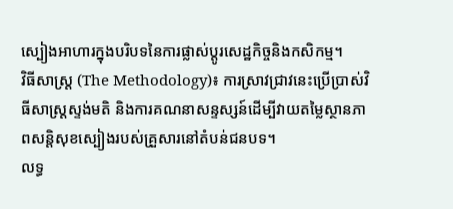ស្បៀងអាហារក្នុងបរិបទនៃការផ្លាស់ប្តូរសេដ្ឋកិច្ចនិងកសិកម្ម។
វិធីសាស្ត្រ (The Methodology)៖ ការស្រាវជ្រាវនេះប្រើប្រាស់វិធីសាស្ត្រស្ទង់មតិ និងការគណនាសន្ទស្សន៍ដើម្បីវាយតម្លៃស្ថានភាពសន្តិសុខស្បៀងរបស់គ្រួសារនៅតំបន់ជនបទ។
លទ្ធ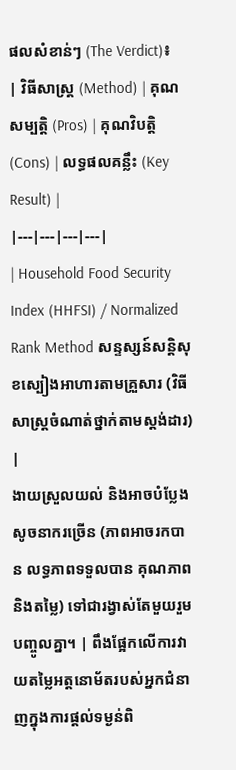ផលសំខាន់ៗ (The Verdict)៖
| វិធីសាស្ត្រ (Method) | គុណសម្បត្តិ (Pros) | គុណវិបត្តិ (Cons) | លទ្ធផលគន្លឹះ (Key Result) |
|---|---|---|---|
| Household Food Security Index (HHFSI) / Normalized Rank Method សន្ទស្សន៍សន្តិសុខស្បៀងអាហារតាមគ្រួសារ (វិធីសាស្ត្រចំណាត់ថ្នាក់តាមស្តង់ដារ) |
ងាយស្រួលយល់ និងអាចបំប្លែងសូចនាករច្រើន (ភាពអាចរកបាន លទ្ធភាពទទួលបាន គុណភាព និងតម្លៃ) ទៅជារង្វាស់តែមួយរួមបញ្ចូលគ្នា។ | ពឹងផ្អែកលើការវាយតម្លៃអត្តនោម័តរបស់អ្នកជំនាញក្នុងការផ្តល់ទម្ងន់ពិ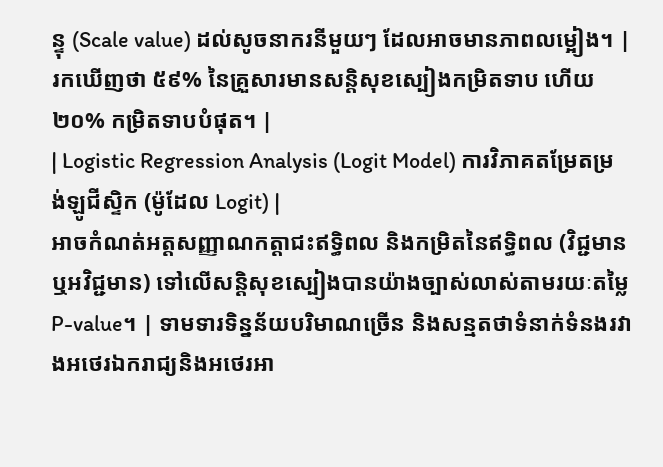ន្ទុ (Scale value) ដល់សូចនាករនីមួយៗ ដែលអាចមានភាពលម្អៀង។ | រកឃើញថា ៥៩% នៃគ្រួសារមានសន្តិសុខស្បៀងកម្រិតទាប ហើយ ២០% កម្រិតទាបបំផុត។ |
| Logistic Regression Analysis (Logit Model) ការវិភាគតម្រែតម្រង់ឡូជីស្ទិក (ម៉ូដែល Logit) |
អាចកំណត់អត្តសញ្ញាណកត្តាជះឥទ្ធិពល និងកម្រិតនៃឥទ្ធិពល (វិជ្ជមាន ឬអវិជ្ជមាន) ទៅលើសន្តិសុខស្បៀងបានយ៉ាងច្បាស់លាស់តាមរយៈតម្លៃ P-value។ | ទាមទារទិន្នន័យបរិមាណច្រើន និងសន្មតថាទំនាក់ទំនងរវាងអថេរឯករាជ្យនិងអថេរអា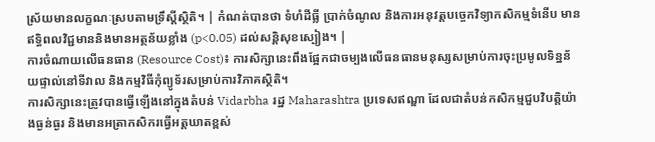ស្រ័យមានលក្ខណៈស្របតាមទ្រឹស្តីស្ថិតិ។ | កំណត់បានថា ទំហំដីធ្លី ប្រាក់ចំណូល និងការអនុវត្តបច្ចេកវិទ្យាកសិកម្មទំនើប មានឥទ្ធិពលវិជ្ជមាននិងមានអត្ថន័យខ្លាំង (p<0.05) ដល់សន្តិសុខស្បៀង។ |
ការចំណាយលើធនធាន (Resource Cost)៖ ការសិក្សានេះពឹងផ្អែកជាចម្បងលើធនធានមនុស្សសម្រាប់ការចុះប្រមូលទិន្នន័យផ្ទាល់នៅទីវាល និងកម្មវិធីកុំព្យូទ័រសម្រាប់ការវិភាគស្ថិតិ។
ការសិក្សានេះត្រូវបានធ្វើឡើងនៅក្នុងតំបន់ Vidarbha រដ្ឋ Maharashtra ប្រទេសឥណ្ឌា ដែលជាតំបន់កសិកម្មជួបវិបត្តិយ៉ាងធ្ងន់ធ្ងរ និងមានអត្រាកសិករធ្វើអត្តឃាតខ្ពស់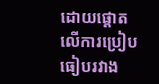ដោយផ្តោតលើការប្រៀបធៀបរវាង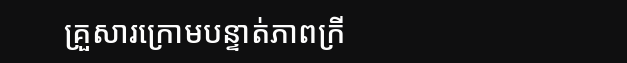គ្រួសារក្រោមបន្ទាត់ភាពក្រី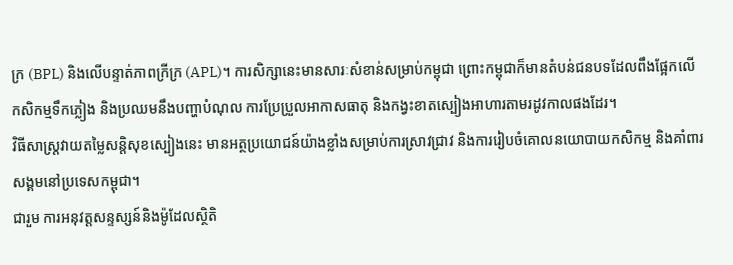ក្រ (BPL) និងលើបន្ទាត់ភាពក្រីក្រ (APL)។ ការសិក្សានេះមានសារៈសំខាន់សម្រាប់កម្ពុជា ព្រោះកម្ពុជាក៏មានតំបន់ជនបទដែលពឹងផ្អែកលើកសិកម្មទឹកភ្លៀង និងប្រឈមនឹងបញ្ហាបំណុល ការប្រែប្រួលអាកាសធាតុ និងកង្វះខាតស្បៀងអាហារតាមរដូវកាលផងដែរ។
វិធីសាស្ត្រវាយតម្លៃសន្តិសុខស្បៀងនេះ មានអត្ថប្រយោជន៍យ៉ាងខ្លាំងសម្រាប់ការស្រាវជ្រាវ និងការរៀបចំគោលនយោបាយកសិកម្ម និងគាំពារសង្គមនៅប្រទេសកម្ពុជា។
ជារួម ការអនុវត្តសន្ទស្សន៍និងម៉ូដែលស្ថិតិ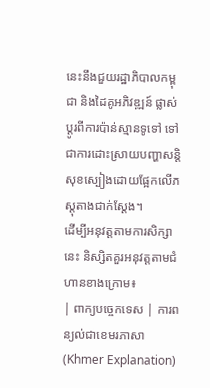នេះនឹងជួយរដ្ឋាភិបាលកម្ពុជា និងដៃគូអភិវឌ្ឍន៍ ផ្លាស់ប្តូរពីការប៉ាន់ស្មានទូទៅ ទៅជាការដោះស្រាយបញ្ហាសន្តិសុខស្បៀងដោយផ្អែកលើភស្តុតាងជាក់ស្តែង។
ដើម្បីអនុវត្តតាមការសិក្សានេះ និស្សិតគួរអនុវត្តតាមជំហានខាងក្រោម៖
| ពាក្យបច្ចេកទេស | ការពន្យល់ជាខេមរភាសា (Khmer Explanation)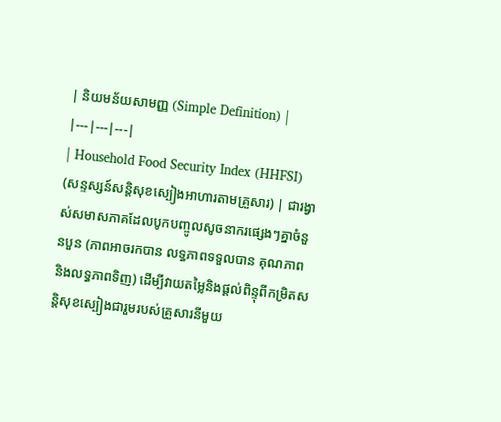| និយមន័យសាមញ្ញ (Simple Definition) |
|---|---|---|
| Household Food Security Index (HHFSI) (សន្ទស្សន៍សន្តិសុខស្បៀងអាហារតាមគ្រួសារ) | ជារង្វាស់សមាសភាគដែលបូកបញ្ចូលសូចនាករផ្សេងៗគ្នាចំនួនបួន (ភាពអាចរកបាន លទ្ធភាពទទួលបាន គុណភាព និងលទ្ធភាពទិញ) ដើម្បីវាយតម្លៃនិងផ្តល់ពិន្ទុពីកម្រិតសន្តិសុខស្បៀងជារួមរបស់គ្រួសារនីមួយ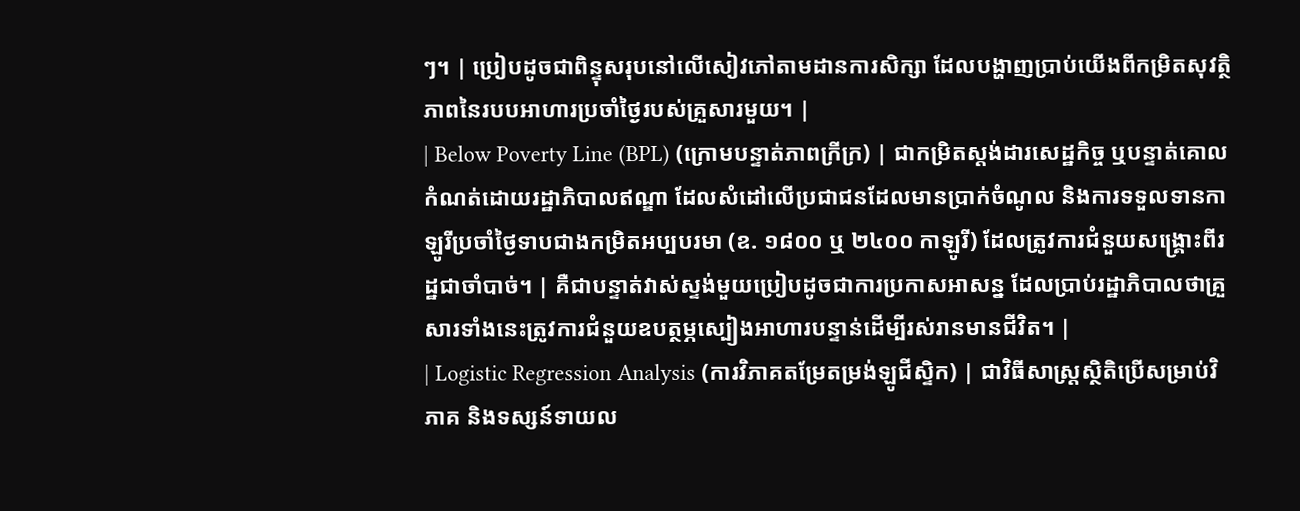ៗ។ | ប្រៀបដូចជាពិន្ទុសរុបនៅលើសៀវភៅតាមដានការសិក្សា ដែលបង្ហាញប្រាប់យើងពីកម្រិតសុវត្ថិភាពនៃរបបអាហារប្រចាំថ្ងៃរបស់គ្រួសារមួយ។ |
| Below Poverty Line (BPL) (ក្រោមបន្ទាត់ភាពក្រីក្រ) | ជាកម្រិតស្តង់ដារសេដ្ឋកិច្ច ឬបន្ទាត់គោលកំណត់ដោយរដ្ឋាភិបាលឥណ្ឌា ដែលសំដៅលើប្រជាជនដែលមានប្រាក់ចំណូល និងការទទួលទានកាឡូរីប្រចាំថ្ងៃទាបជាងកម្រិតអប្បបរមា (ឧ. ១៨០០ ឬ ២៤០០ កាឡូរី) ដែលត្រូវការជំនួយសង្គ្រោះពីរដ្ឋជាចាំបាច់។ | គឺជាបន្ទាត់វាស់ស្ទង់មួយប្រៀបដូចជាការប្រកាសអាសន្ន ដែលប្រាប់រដ្ឋាភិបាលថាគ្រួសារទាំងនេះត្រូវការជំនួយឧបត្ថម្ភស្បៀងអាហារបន្ទាន់ដើម្បីរស់រានមានជីវិត។ |
| Logistic Regression Analysis (ការវិភាគតម្រែតម្រង់ឡូជីស្ទិក) | ជាវិធីសាស្ត្រស្ថិតិប្រើសម្រាប់វិភាគ និងទស្សន៍ទាយល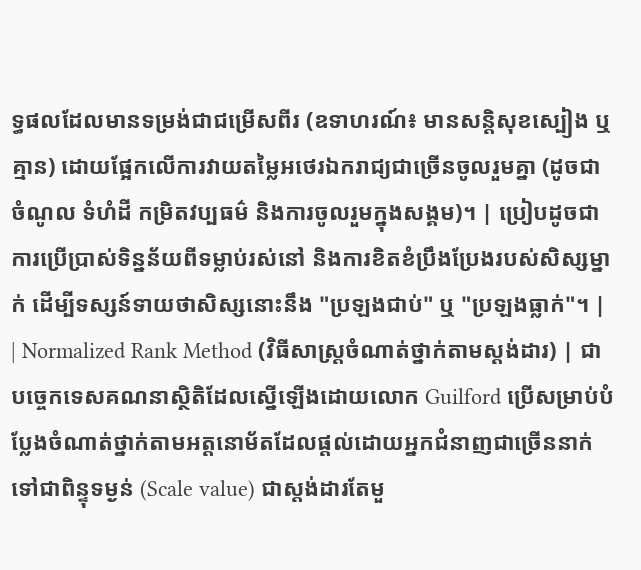ទ្ធផលដែលមានទម្រង់ជាជម្រើសពីរ (ឧទាហរណ៍៖ មានសន្តិសុខស្បៀង ឬគ្មាន) ដោយផ្អែកលើការវាយតម្លៃអថេរឯករាជ្យជាច្រើនចូលរួមគ្នា (ដូចជា ចំណូល ទំហំដី កម្រិតវប្បធម៌ និងការចូលរួមក្នុងសង្គម)។ | ប្រៀបដូចជាការប្រើប្រាស់ទិន្នន័យពីទម្លាប់រស់នៅ និងការខិតខំប្រឹងប្រែងរបស់សិស្សម្នាក់ ដើម្បីទស្សន៍ទាយថាសិស្សនោះនឹង "ប្រឡងជាប់" ឬ "ប្រឡងធ្លាក់"។ |
| Normalized Rank Method (វិធីសាស្ត្រចំណាត់ថ្នាក់តាមស្តង់ដារ) | ជាបច្ចេកទេសគណនាស្ថិតិដែលស្នើឡើងដោយលោក Guilford ប្រើសម្រាប់បំប្លែងចំណាត់ថ្នាក់តាមអត្តនោម័តដែលផ្តល់ដោយអ្នកជំនាញជាច្រើននាក់ ទៅជាពិន្ទុទម្ងន់ (Scale value) ជាស្តង់ដារតែមួ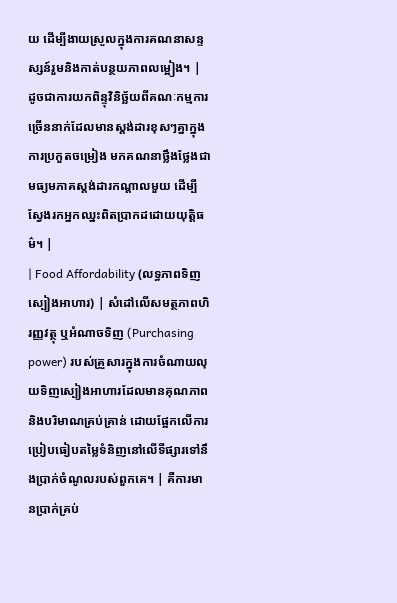យ ដើម្បីងាយស្រួលក្នុងការគណនាសន្ទស្សន៍រួមនិងកាត់បន្ថយភាពលម្អៀង។ | ដូចជាការយកពិន្ទុវិនិច្ឆ័យពីគណៈកម្មការច្រើននាក់ដែលមានស្តង់ដារខុសៗគ្នាក្នុងការប្រកួតចម្រៀង មកគណនាថ្លឹងថ្លែងជាមធ្យមភាគស្តង់ដារកណ្តាលមួយ ដើម្បីស្វែងរកអ្នកឈ្នះពិតប្រាកដដោយយុត្តិធម៌។ |
| Food Affordability (លទ្ធភាពទិញស្បៀងអាហារ) | សំដៅលើសមត្ថភាពហិរញ្ញវត្ថុ ឬអំណាចទិញ (Purchasing power) របស់គ្រួសារក្នុងការចំណាយលុយទិញស្បៀងអាហារដែលមានគុណភាពនិងបរិមាណគ្រប់គ្រាន់ ដោយផ្អែកលើការប្រៀបធៀបតម្លៃទំនិញនៅលើទីផ្សារទៅនឹងប្រាក់ចំណូលរបស់ពួកគេ។ | គឺការមានប្រាក់គ្រប់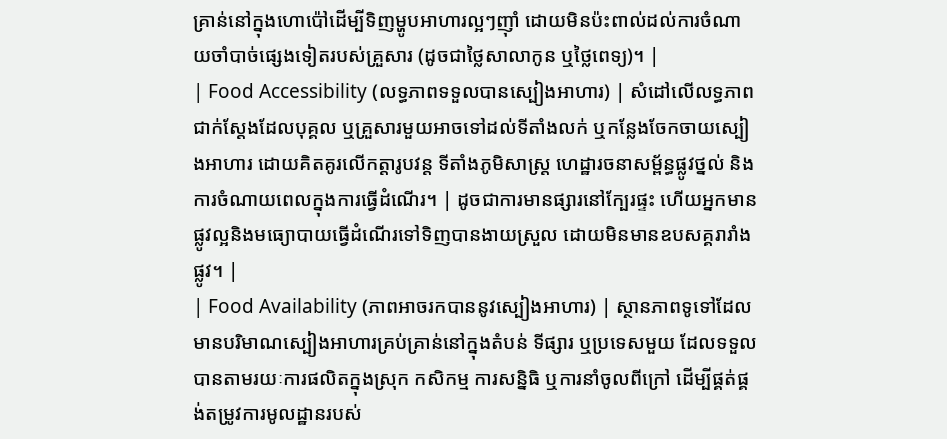គ្រាន់នៅក្នុងហោប៉ៅដើម្បីទិញម្ហូបអាហារល្អៗញ៉ាំ ដោយមិនប៉ះពាល់ដល់ការចំណាយចាំបាច់ផ្សេងទៀតរបស់គ្រួសារ (ដូចជាថ្លៃសាលាកូន ឬថ្លៃពេទ្យ)។ |
| Food Accessibility (លទ្ធភាពទទួលបានស្បៀងអាហារ) | សំដៅលើលទ្ធភាពជាក់ស្តែងដែលបុគ្គល ឬគ្រួសារមួយអាចទៅដល់ទីតាំងលក់ ឬកន្លែងចែកចាយស្បៀងអាហារ ដោយគិតគូរលើកត្តារូបវន្ត ទីតាំងភូមិសាស្ត្រ ហេដ្ឋារចនាសម្ព័ន្ធផ្លូវថ្នល់ និងការចំណាយពេលក្នុងការធ្វើដំណើរ។ | ដូចជាការមានផ្សារនៅក្បែរផ្ទះ ហើយអ្នកមានផ្លូវល្អនិងមធ្យោបាយធ្វើដំណើរទៅទិញបានងាយស្រួល ដោយមិនមានឧបសគ្គរារាំងផ្លូវ។ |
| Food Availability (ភាពអាចរកបាននូវស្បៀងអាហារ) | ស្ថានភាពទូទៅដែលមានបរិមាណស្បៀងអាហារគ្រប់គ្រាន់នៅក្នុងតំបន់ ទីផ្សារ ឬប្រទេសមួយ ដែលទទួលបានតាមរយៈការផលិតក្នុងស្រុក កសិកម្ម ការសន្និធិ ឬការនាំចូលពីក្រៅ ដើម្បីផ្គត់ផ្គង់តម្រូវការមូលដ្ឋានរបស់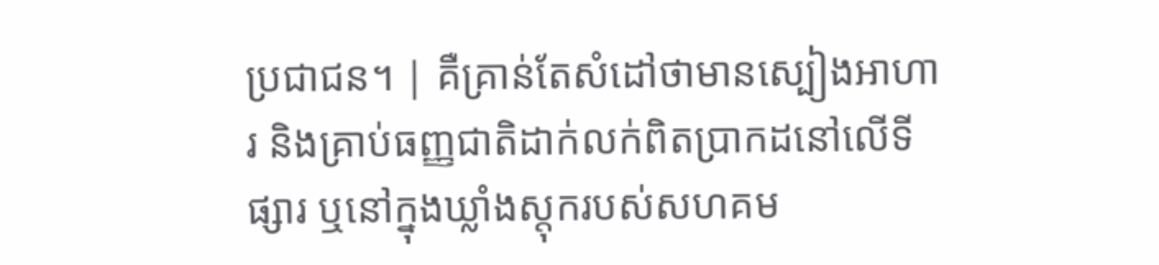ប្រជាជន។ | គឺគ្រាន់តែសំដៅថាមានស្បៀងអាហារ និងគ្រាប់ធញ្ញជាតិដាក់លក់ពិតប្រាកដនៅលើទីផ្សារ ឬនៅក្នុងឃ្លាំងស្តុករបស់សហគម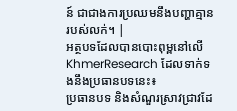ន៍ ជាជាងការប្រឈមនឹងបញ្ហាគ្មានរបស់លក់។ |
អត្ថបទដែលបានបោះពុម្ពនៅលើ KhmerResearch ដែលទាក់ទងនឹងប្រធានបទនេះ៖
ប្រធានបទ និងសំណួរស្រាវជ្រាវដែ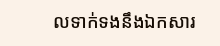លទាក់ទងនឹងឯកសារ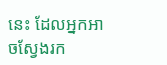នេះ ដែលអ្នកអាចស្វែងរក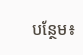បន្ថែម៖